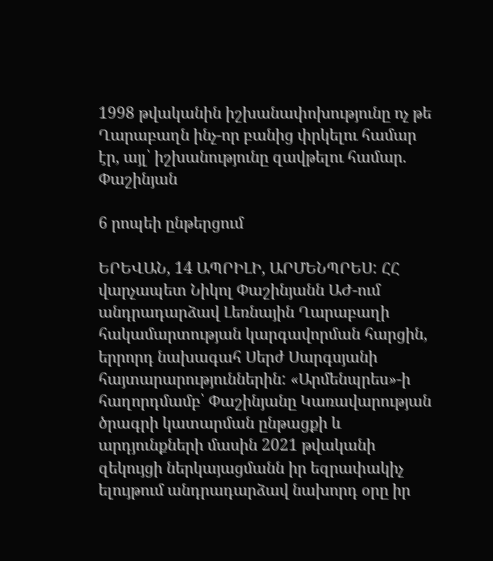1998 թվականին իշխանափոխությունը ոչ թե Ղարաբաղն ինչ-որ բանից փրկելու համար էր, այլ՝ իշխանությունը զավթելու համար. Փաշինյան

6 րոպեի ընթերցում

ԵՐԵՎԱՆ, 14 ԱՊՐԻԼԻ, ԱՐՄԵՆՊՐԵՍ: ՀՀ վարչապետ Նիկոլ Փաշինյանն ԱԺ-ում անդրադարձավ Լեռնային Ղարաբաղի հակամարտության կարգավորման հարցին, երրորդ նախագահ Սերժ Սարգսյանի հայտարարություններին: «Արմենպրես»-ի հաղորդմամբ՝ Փաշինյանը Կառավարության ծրագրի կատարման ընթացքի և արդյունքների մասին 2021 թվականի զեկույցի ներկայացմանն իր եզրափակիչ ելույթում անդրադարձավ նախորդ օրը իր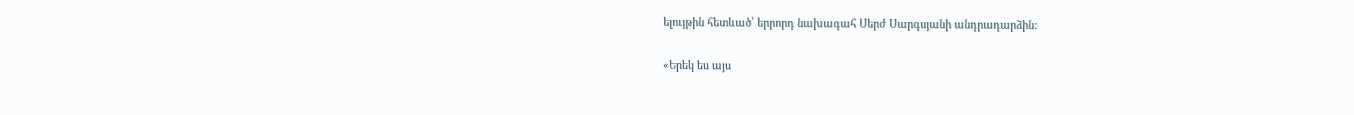ելույթին հետևած՝ երրորդ նախագահ Սերժ Սարգսյանի անդրադարձին:

«Երեկ ես այս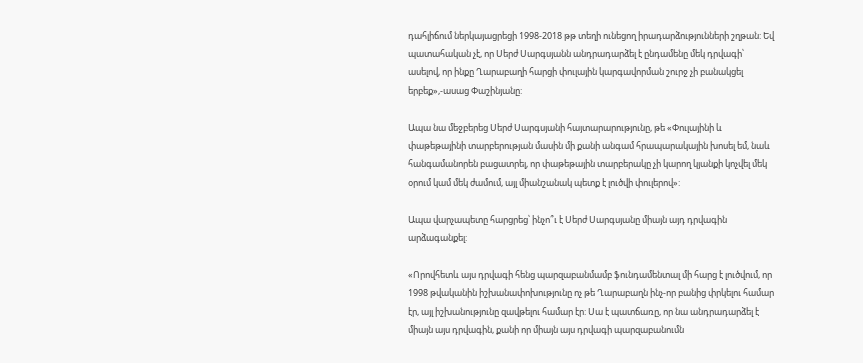դահլիճում ներկայացրեցի 1998-2018 թթ տեղի ունեցող իրադարձությունների շղթան: Եվ պատահական չէ, որ Սերժ Սարգսյանն անդրադարձել է ընդամենը մեկ դրվագի՝ ասելով, որ ինքը Ղարաբաղի հարցի փուլային կարգավորման շուրջ չի բանակցել երբեք»,-ասաց Փաշինյանը:

Ապա նա մեջբերեց Սերժ Սարգսյանի հայտարարությունը, թե «Փուլայինի և փաթեթայինի տարբերության մասին մի քանի անգամ հրապարակային խոսել եմ, նաև հանգամանորեն բացատրել, որ փաթեթային տարբերակը չի կարող կյանքի կոչվել մեկ օրում կամ մեկ ժամում, այլ միանշանակ պետք է լուծվի փուլերով»:

Ապա վարչապետը հարցրեց՝ ինչո՞ւ է Սերժ Սարգսյանը միայն այդ դրվագին արձագանքել:

«Որովհետև այս դրվագի հենց պարզաբանմամբ ֆունդամենտալ մի հարց է լուծվում, որ 1998 թվականին իշխանափոխությունը ոչ թե Ղարաբաղն ինչ-որ բանից փրկելու համար էր, այլ իշխանությունը զավթելու համար էր: Սա է պատճառը, որ նա անդրադարձել է միայն այս դրվագին, քանի որ միայն այս դրվագի պարզաբանումն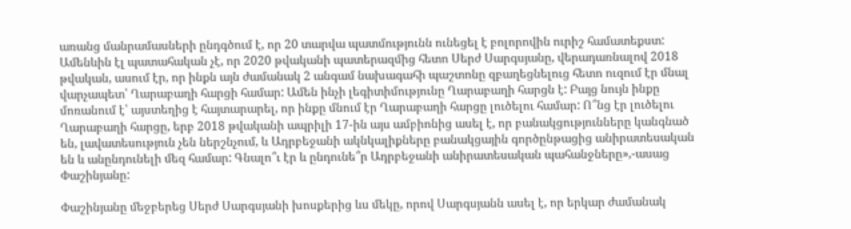առանց մանրամասների ընդգծում է, որ 20 տարվա պատմությունն ունեցել է բոլորովին ուրիշ համատեքստ: Ամենևին էլ պատահական չէ, որ 2020 թվականի պատերազմից հետո Սերժ Սարգսյանը, վերադառնալով 2018 թվական, ասում էր, որ ինքն այն ժամանակ 2 անգամ նախագահի պաշտոնը զբաղեցնելուց հետո ուզում էր մնալ վարչապետ՝ Ղարաբաղի հարցի համար: Ամեն ինչի լեգիտիմությունը Ղարաբաղի հարցն է: Բայց նույն ինքը մոռանում է՝ այստեղից է հայտարարել, որ ինքը մնում էր Ղարաբաղի հարցը լուծելու համար: Ո՞նց էր լուծելու Ղարաբաղի հարցը, երբ 2018 թվականի ապրիլի 17-ին այս ամբիոնից ասել է, որ բանակցությունները կանգնած են, լավատեսություն չեն ներշնչում, և Ադրբեջանի ակնկալիքները բանակցային գործընթացից անիրատեսական են և անընդունելի մեզ համար: Գնալո՞ւ էր և ընդունե՞ր Ադրբեջանի անիրատեսական պահանջները»,-ասաց Փաշինյանը:

Փաշինյանը մեջբերեց Սերժ Սարգսյանի խոսքերից ևս մեկը, որով Սարգսյանն ասել է, որ երկար ժամանակ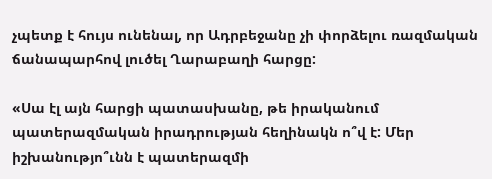չպետք է հույս ունենալ, որ Ադրբեջանը չի փորձելու ռազմական ճանապարհով լուծել Ղարաբաղի հարցը:

«Սա էլ այն հարցի պատասխանը, թե իրականում պատերազմական իրադրության հեղինակն ո՞վ է: Մեր իշխանությո՞ւնն է պատերազմի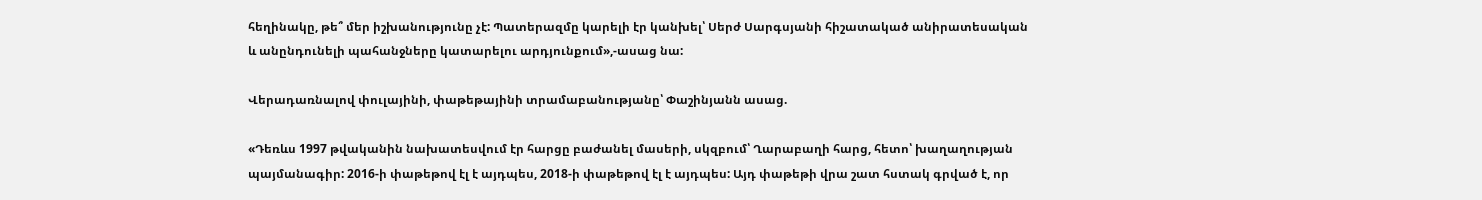հեղինակը, թե՞ մեր իշխանությունը չէ: Պատերազմը կարելի էր կանխել՝ Սերժ Սարգսյանի հիշատակած անիրատեսական և անընդունելի պահանջները կատարելու արդյունքում»,-ասաց նա:

Վերադառնալով փուլայինի, փաթեթայինի տրամաբանությանը՝ Փաշինյանն ասաց.

«Դեռևս 1997 թվականին նախատեսվում էր հարցը բաժանել մասերի, սկզբում՝ Ղարաբաղի հարց, հետո՝ խաղաղության պայմանագիր: 2016-ի փաթեթով էլ է այդպես, 2018-ի փաթեթով էլ է այդպես: Այդ փաթեթի վրա շատ հստակ գրված է, որ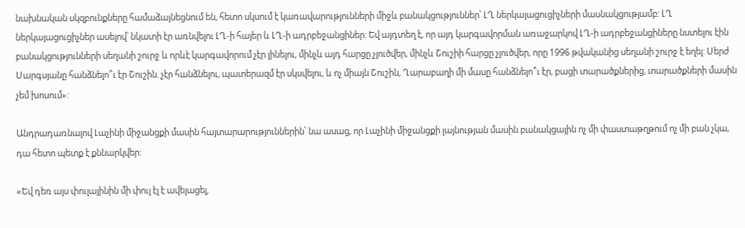նախնական սկզբունքները համաձայնեցնում են, հետո սկսում է կառավարությունների միջև բանակցություններ՝ ԼՂ ներկայացուցիչների մասնակցությամբ: ԼՂ ներկայացուցիչներ ասելով՝ նկատի էր առնվելու ԼՂ-ի հայեր և ԼՂ-ի ադրբեջանցիներ: Եվ այդտեղ է, որ այդ կարգավորման առաջարկով ԼՂ-ի ադրբեջանցիները նստելու էին բանակցությունների սեղանի շուրջ և որևէ կարգավորում չէր լինելու, մինչև այդ հարցը չլուծվեր, մինչև Շուշիի հարցը չլուծվեր, որը 1996 թվականից սեղանի շուրջ է եղել: Սերժ Սարգսյանը հանձնելո՞ւ էր Շուշին. չէր հանձնելու, պատերազմ էր սկսվելու, և ոչ միայն Շուշին, Ղարաբաղի մի մասը հանձնելո՞ւ էր, բացի տարածքներից, տարածքների մասին չեմ խոսում»:

Անդրադառնալով Լաչինի միջանցքի մասին հայտարարություններին՝ նա ասաց, որ Լաչինի միջանցքի լայնության մասին բանակցային ոչ մի փաստաթղթում ոչ մի բան չկա, դա հետո պետք է քննարկվեր:

«Եվ դեռ այս փուլայինին մի փուլ էլ է ավելացել,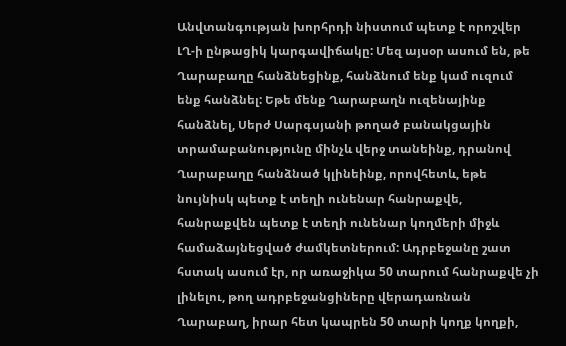Անվտանգության խորհրդի նիստում պետք է որոշվեր ԼՂ-ի ընթացիկ կարգավիճակը: Մեզ այսօր ասում են, թե Ղարաբաղը հանձնեցինք, հանձնում ենք կամ ուզում ենք հանձնել: Եթե մենք Ղարաբաղն ուզենայինք հանձնել, Սերժ Սարգսյանի թողած բանակցային տրամաբանությունը մինչև վերջ տանեինք, դրանով Ղարաբաղը հանձնած կլինեինք, որովհետև, եթե նույնիսկ պետք է տեղի ունենար հանրաքվե, հանրաքվեն պետք է տեղի ունենար կողմերի միջև համաձայնեցված ժամկետներում: Ադրբեջանը շատ հստակ ասում էր, որ առաջիկա 50 տարում հանրաքվե չի լինելու, թող ադրբեջանցիները վերադառնան Ղարաբաղ, իրար հետ կապրեն 50 տարի կողք կողքի,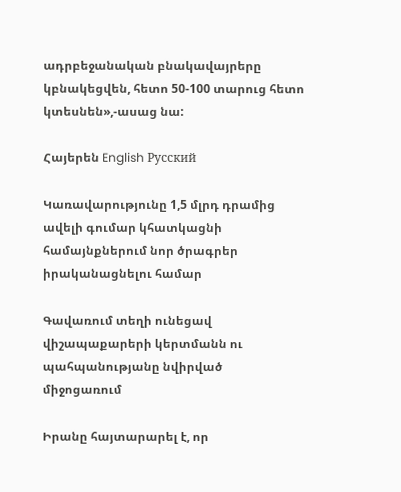ադրբեջանական բնակավայրերը կբնակեցվեն, հետո 50-100 տարուց հետո կտեսնեն»,-ասաց նա:

Հայերեն English Русский

Կառավարությունը 1,5 մլրդ դրամից ավելի գումար կհատկացնի համայնքներում նոր ծրագրեր իրականացնելու համար

Գավառում տեղի ունեցավ վիշապաքարերի կերտմանն ու պահպանությանը նվիրված միջոցառում

Իրանը հայտարարել է, որ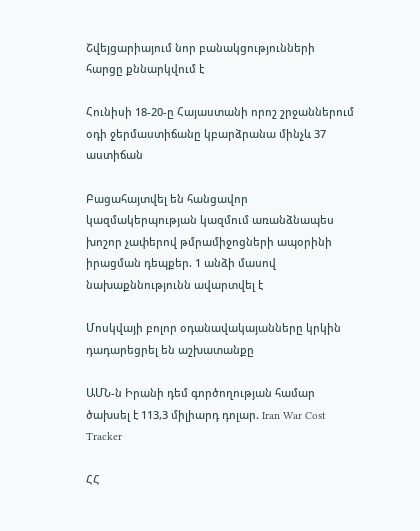Շվեյցարիայում նոր բանակցությունների հարցը քննարկվում է

Հունիսի 18-20-ը Հայաստանի որոշ շրջաններում օդի ջերմաստիճանը կբարձրանա մինչև 37 աստիճան

Բացահայտվել են հանցավոր կազմակերպության կազմում առանձնապես խոշոր չափերով թմրամիջոցների ապօրինի իրացման դեպքեր. 1 անձի մասով նախաքննությունն ավարտվել է

Մոսկվայի բոլոր օդանավակայանները կրկին դադարեցրել են աշխատանքը

ԱՄՆ-ն Իրանի դեմ գործողության համար ծախսել է 113,3 միլիարդ դոլար. Iran War Cost Tracker

ՀՀ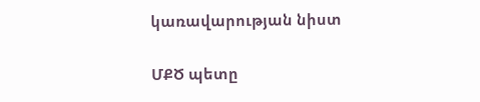կառավարության նիստ

ՄՔԾ պետը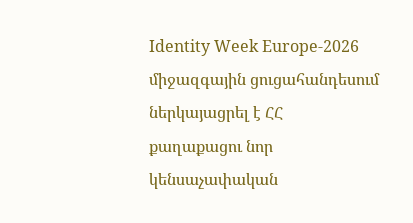Identity Week Europe-2026 միջազգային ցուցահանդեսում ներկայացրել է ՀՀ քաղաքացու նոր կենսաչափական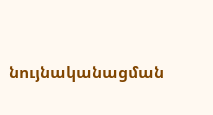նույնականացման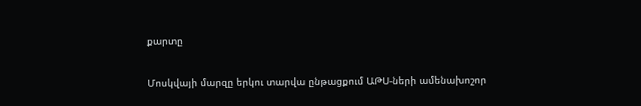քարտը

Մոսկվայի մարզը երկու տարվա ընթացքում ԱԹՍ-ների ամենախոշոր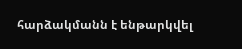հարձակմանն է ենթարկվել